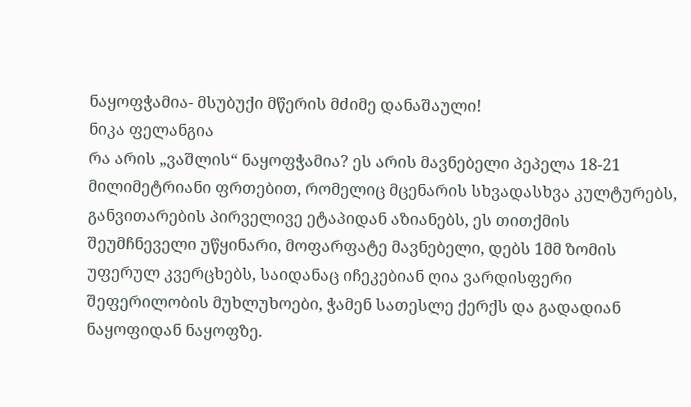ნაყოფჭამია- მსუბუქი მწერის მძიმე დანაშაული!
ნიკა ფელანგია
რა არის „ვაშლის“ ნაყოფჭამია? ეს არის მავნებელი პეპელა 18-21 მილიმეტრიანი ფრთებით, რომელიც მცენარის სხვადასხვა კულტურებს, განვითარების პირველივე ეტაპიდან აზიანებს, ეს თითქმის შეუმჩნეველი უწყინარი, მოფარფატე მავნებელი, დებს 1მმ ზომის უფერულ კვერცხებს, საიდანაც იჩეკებიან ღია ვარდისფერი შეფერილობის მუხლუხოები, ჭამენ სათესლე ქერქს და გადადიან ნაყოფიდან ნაყოფზე.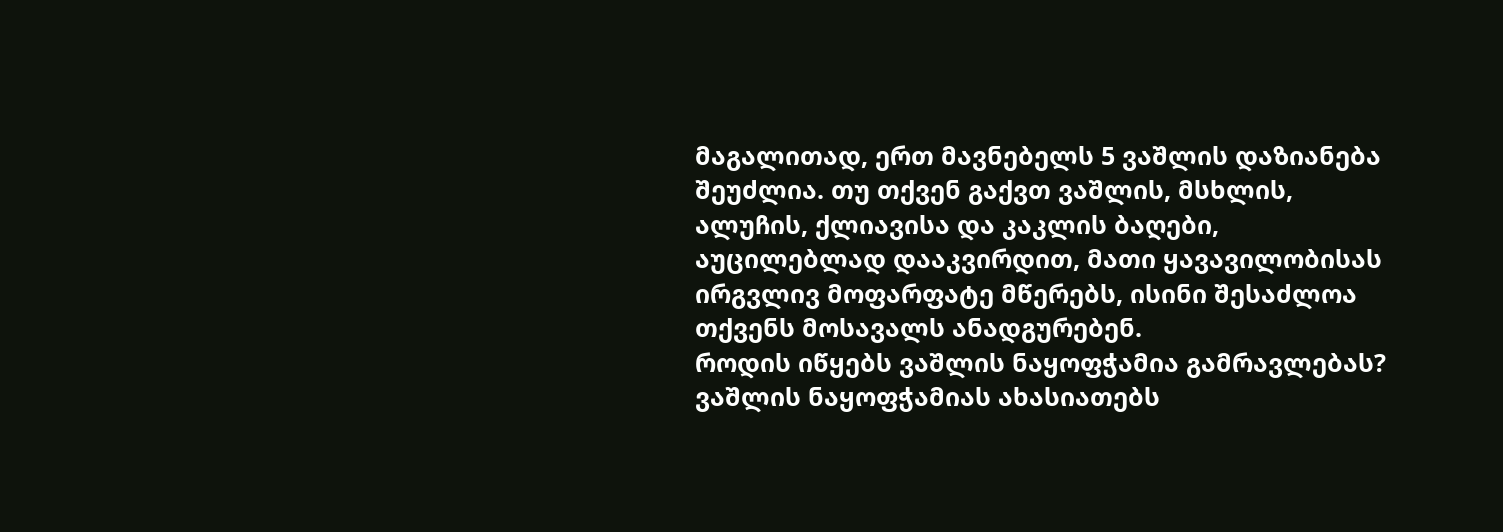მაგალითად, ერთ მავნებელს 5 ვაშლის დაზიანება შეუძლია. თუ თქვენ გაქვთ ვაშლის, მსხლის, ალუჩის, ქლიავისა და კაკლის ბაღები, აუცილებლად დააკვირდით, მათი ყავავილობისას ირგვლივ მოფარფატე მწერებს, ისინი შესაძლოა თქვენს მოსავალს ანადგურებენ.
როდის იწყებს ვაშლის ნაყოფჭამია გამრავლებას?
ვაშლის ნაყოფჭამიას ახასიათებს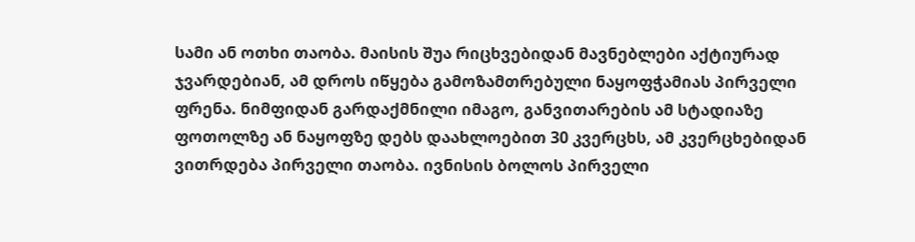სამი ან ოთხი თაობა. მაისის შუა რიცხვებიდან მავნებლები აქტიურად ჯვარდებიან, ამ დროს იწყება გამოზამთრებული ნაყოფჭამიას პირველი ფრენა. ნიმფიდან გარდაქმნილი იმაგო, განვითარების ამ სტადიაზე ფოთოლზე ან ნაყოფზე დებს დაახლოებით 30 კვერცხს, ამ კვერცხებიდან ვითრდება პირველი თაობა. ივნისის ბოლოს პირველი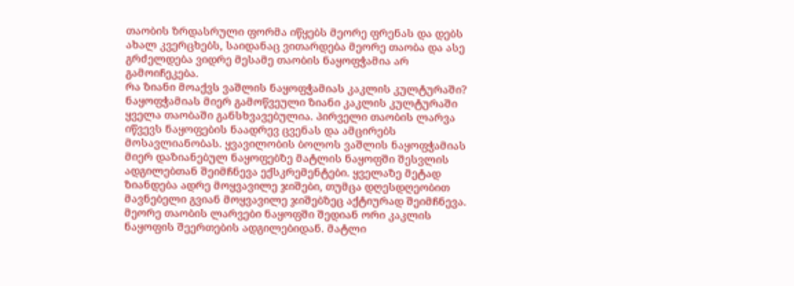თაობის ზრდასრული ფორმა იწყებს მეორე ფრენას და დებს ახალ კვერცხებს, საიდანაც ვითარდება მეორე თაობა და ასე გრძელდება ვიდრე მესამე თაობის ნაყოფჭამია არ გამოიჩეკება.
რა ზიანი მოაქვს ვაშლის ნაყოფჭამიას კაკლის კულტურაში?
ნაყოფჭამიას მიერ გამოწვეული ზიანი კაკლის კულტურაში ყველა თაობაში განსხვავებულია. პირველი თაობის ლარვა იწვევს ნაყოფების ნაადრევ ცვენას და ამცირებს მოსავლიანობას. ყვავილობის ბოლოს ვაშლის ნაყოფჭამიას მიერ დაზიანებულ ნაყოფებზე მატლის ნაყოფში შესვლის ადგილებთან შეიმჩნევა ექსკრემენტები. ყველაზე მეტად ზიანდება ადრე მოყვავილე ჯიშები, თუმცა დღესდღეობით მავნებელი გვიან მოყვავილე ჯიშებზეც აქტიურად შეიმჩნევა. მეორე თაობის ლარვები ნაყოფში შედიან ორი კაკლის ნაყოფის შეერთების ადგილებიდან. მატლი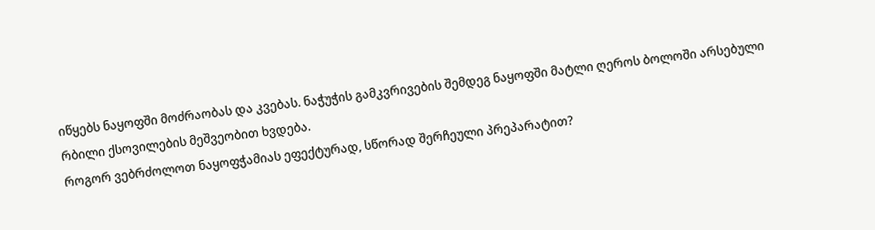იწყებს ნაყოფში მოძრაობას და კვებას. ნაჭუჭის გამკვრივების შემდეგ ნაყოფში მატლი ღეროს ბოლოში არსებული რბილი ქსოვილების მეშვეობით ხვდება.
როგორ ვებრძოლოთ ნაყოფჭამიას ეფექტურად, სწორად შერჩეული პრეპარატით?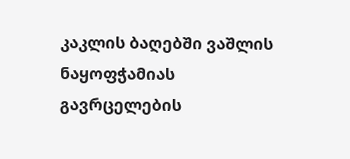კაკლის ბაღებში ვაშლის ნაყოფჭამიას გავრცელების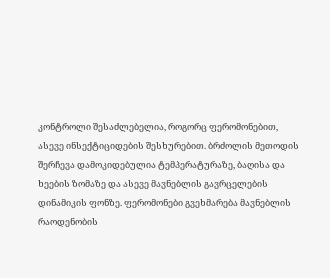კონტროლი შესაძლებელია, როგორც ფერომონებით, ასევე ინსექტიციდების შესხურებით. ბრძოლის მეთოდის შერჩევა დამოკიდებულია ტემპერატურაზე, ბაღისა და ხეების ზომაზე და ასევე მავნებლის გავრცელების დინამიკის ფონზე. ფერომონები გვეხმარება მავნებლის რაოდენობის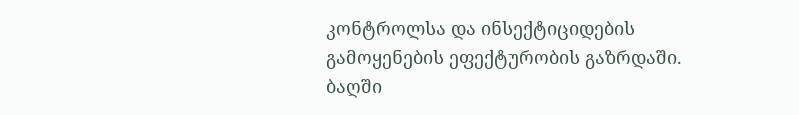კონტროლსა და ინსექტიციდების გამოყენების ეფექტურობის გაზრდაში. ბაღში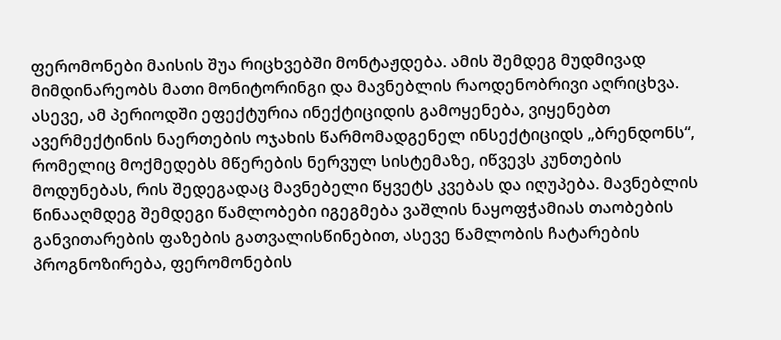ფერომონები მაისის შუა რიცხვებში მონტაჟდება. ამის შემდეგ მუდმივად მიმდინარეობს მათი მონიტორინგი და მავნებლის რაოდენობრივი აღრიცხვა. ასევე, ამ პერიოდში ეფექტურია ინექტიციდის გამოყენება, ვიყენებთ ავერმექტინის ნაერთების ოჯახის წარმომადგენელ ინსექტიციდს „ბრენდონს“, რომელიც მოქმედებს მწერების ნერვულ სისტემაზე, იწვევს კუნთების მოდუნებას, რის შედეგადაც მავნებელი წყვეტს კვებას და იღუპება. მავნებლის წინააღმდეგ შემდეგი წამლობები იგეგმება ვაშლის ნაყოფჭამიას თაობების განვითარების ფაზების გათვალისწინებით, ასევე წამლობის ჩატარების პროგნოზირება, ფერომონების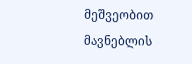მეშვეობით მავნებლის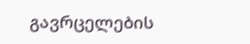გავრცელების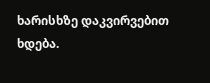ხარისხზე დაკვირვებით ხდება.